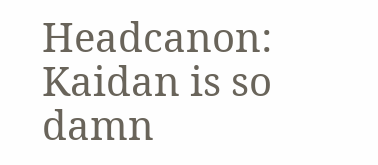Headcanon:
Kaidan is so damn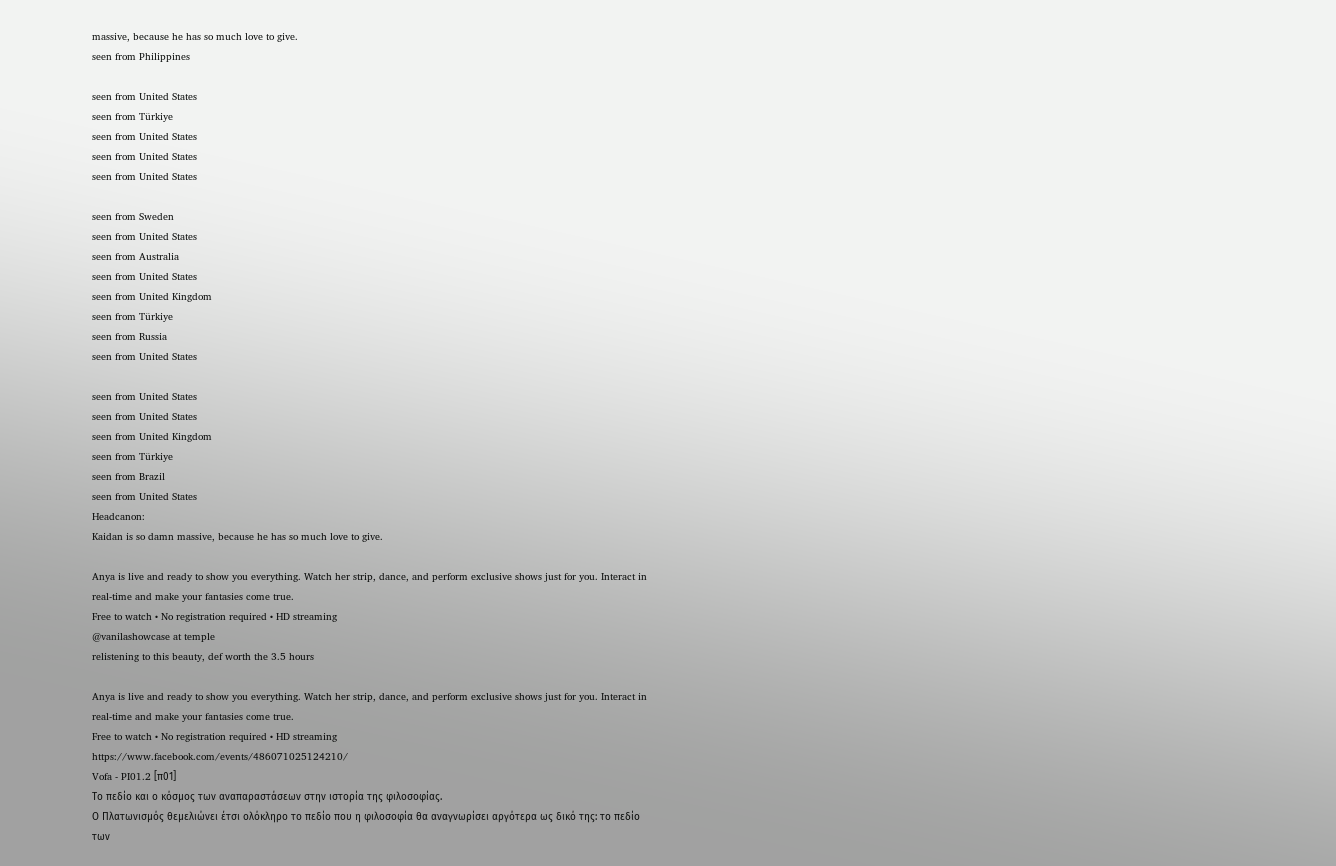massive, because he has so much love to give.
seen from Philippines

seen from United States
seen from Türkiye
seen from United States
seen from United States
seen from United States

seen from Sweden
seen from United States
seen from Australia
seen from United States
seen from United Kingdom
seen from Türkiye
seen from Russia
seen from United States

seen from United States
seen from United States
seen from United Kingdom
seen from Türkiye
seen from Brazil
seen from United States
Headcanon:
Kaidan is so damn massive, because he has so much love to give.

Anya is live and ready to show you everything. Watch her strip, dance, and perform exclusive shows just for you. Interact in real-time and make your fantasies come true.
Free to watch • No registration required • HD streaming
@vanilashowcase at temple
relistening to this beauty, def worth the 3.5 hours

Anya is live and ready to show you everything. Watch her strip, dance, and perform exclusive shows just for you. Interact in real-time and make your fantasies come true.
Free to watch • No registration required • HD streaming
https://www.facebook.com/events/486071025124210/
Vofa - PI01.2 [π01]
Το πεδίο και ο κόσμος των αναπαραστάσεων στην ιστορία της φιλοσοφίας.
Ο Πλατωνισμός θεμελιώνει έτσι ολόκληρο το πεδίο που η φιλοσοφία θα αναγνωρίσει αργότερα ως δικό της: το πεδίο των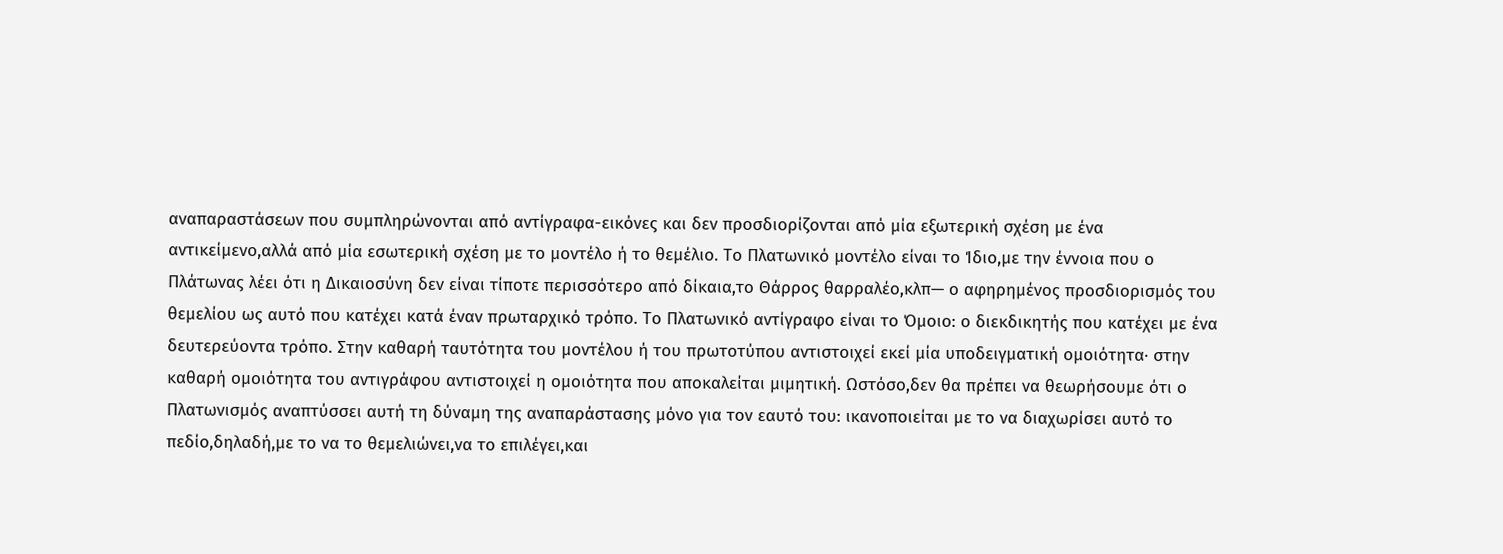αναπαραστάσεων που συμπληρώνονται από αντίγραφα-εικόνες και δεν προσδιορίζονται από μία εξωτερική σχέση με ένα αντικείμενο,αλλά από μία εσωτερική σχέση με το μοντέλο ή το θεμέλιο. Το Πλατωνικό μοντέλο είναι το Ίδιο,με την έννοια που ο Πλάτωνας λέει ότι η Δικαιοσύνη δεν είναι τίποτε περισσότερο από δίκαια,το Θάρρος θαρραλέο,κλπ— ο αφηρημένος προσδιορισμός του θεμελίου ως αυτό που κατέχει κατά έναν πρωταρχικό τρόπο. Το Πλατωνικό αντίγραφο είναι το Όμοιο: ο διεκδικητής που κατέχει με ένα δευτερεύοντα τρόπο. Στην καθαρή ταυτότητα του μοντέλου ή του πρωτοτύπου αντιστοιχεί εκεί μία υποδειγματική ομοιότητα· στην καθαρή ομοιότητα του αντιγράφου αντιστοιχεί η ομοιότητα που αποκαλείται μιμητική. Ωστόσο,δεν θα πρέπει να θεωρήσουμε ότι ο Πλατωνισμός αναπτύσσει αυτή τη δύναμη της αναπαράστασης μόνο για τον εαυτό του: ικανοποιείται με το να διαχωρίσει αυτό το πεδίο,δηλαδή,με το να το θεμελιώνει,να το επιλέγει,και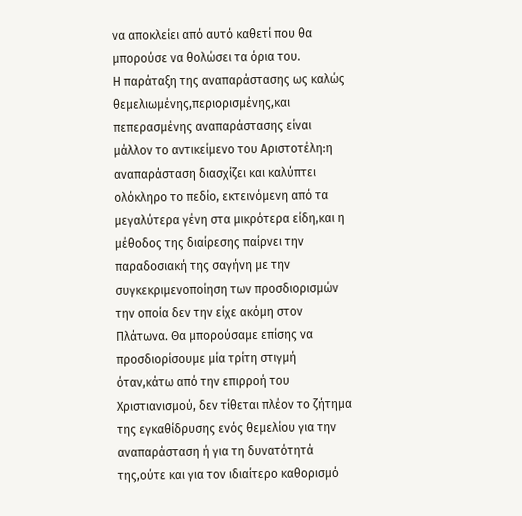να αποκλείει από αυτό καθετί που θα μπορούσε να θολώσει τα όρια του.
Η παράταξη της αναπαράστασης ως καλώς θεμελιωμένης,περιορισμένης,και πεπερασμένης αναπαράστασης είναι μάλλον το αντικείμενο του Αριστοτέλη:η αναπαράσταση διασχίζει και καλύπτει ολόκληρο το πεδίο, εκτεινόμενη από τα μεγαλύτερα γένη στα μικρότερα είδη,και η μέθοδος της διαίρεσης παίρνει την παραδοσιακή της σαγήνη με την συγκεκριμενοποίηση των προσδιορισμών την οποία δεν την είχε ακόμη στον Πλάτωνα. Θα μπορούσαμε επίσης να προσδιορίσουμε μία τρίτη στιγμή όταν,κάτω από την επιρροή του Χριστιανισμού, δεν τίθεται πλέον το ζήτημα της εγκαθίδρυσης ενός θεμελίου για την αναπαράσταση ή για τη δυνατότητά της,ούτε και για τον ιδιαίτερο καθορισμό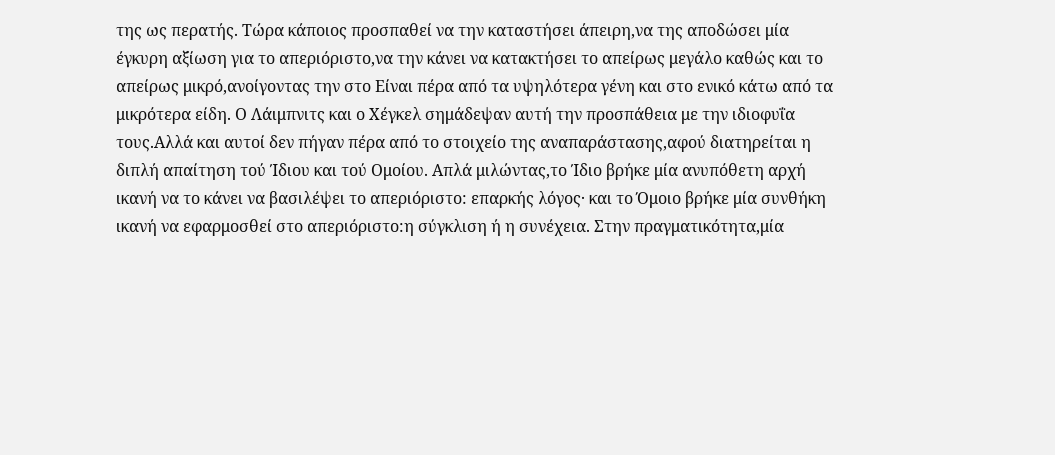της ως περατής. Τώρα κάποιος προσπαθεί να την καταστήσει άπειρη,να της αποδώσει μία έγκυρη αξίωση για το απεριόριστο,να την κάνει να κατακτήσει το απείρως μεγάλο καθώς και το απείρως μικρό,ανοίγοντας την στο Είναι πέρα από τα υψηλότερα γένη και στο ενικό κάτω από τα μικρότερα είδη. Ο Λάιμπνιτς και ο Χέγκελ σημάδεψαν αυτή την προσπάθεια με την ιδιοφυΐα τους.Αλλά και αυτοί δεν πήγαν πέρα από το στοιχείο της αναπαράστασης,αφού διατηρείται η διπλή απαίτηση τού Ίδιου και τού Ομοίου. Απλά μιλώντας,το Ίδιο βρήκε μία ανυπόθετη αρχή ικανή να το κάνει να βασιλέψει το απεριόριστο: επαρκής λόγος· και το Όμοιο βρήκε μία συνθήκη ικανή να εφαρμοσθεί στο απεριόριστο:η σύγκλιση ή η συνέχεια. Στην πραγματικότητα,μία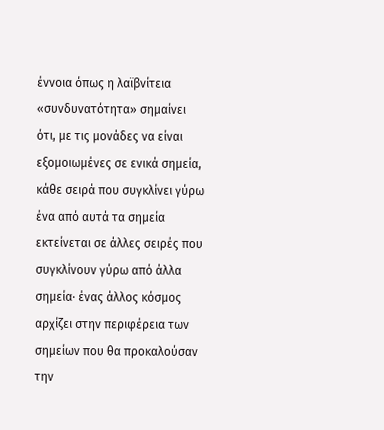έννοια όπως η λαϊβνίτεια «συνδυνατότητα» σημαίνει ότι, με τις μονάδες να είναι εξομοιωμένες σε ενικά σημεία, κάθε σειρά που συγκλίνει γύρω ένα από αυτά τα σημεία εκτείνεται σε άλλες σειρές που συγκλίνουν γύρω από άλλα σημεία· ένας άλλος κόσμος αρχίζει στην περιφέρεια των σημείων που θα προκαλούσαν την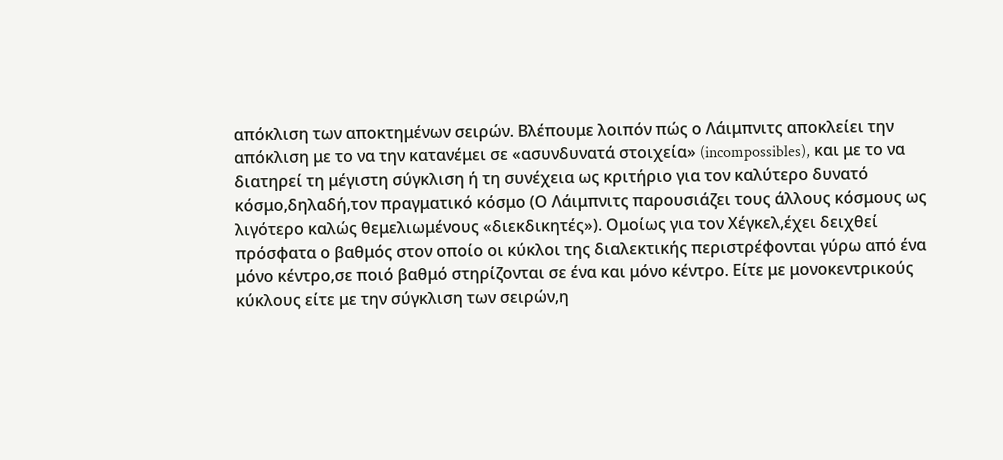απόκλιση των αποκτημένων σειρών. Βλέπουμε λοιπόν πώς ο Λάιμπνιτς αποκλείει την απόκλιση με το να την κατανέμει σε «ασυνδυνατά στοιχεία» (incompossibles), και με το να διατηρεί τη μέγιστη σύγκλιση ή τη συνέχεια ως κριτήριο για τον καλύτερο δυνατό κόσμο,δηλαδή,τον πραγματικό κόσμο (Ο Λάιμπνιτς παρουσιάζει τους άλλους κόσμους ως λιγότερο καλώς θεμελιωμένους «διεκδικητές»). Ομοίως για τον Χέγκελ,έχει δειχθεί πρόσφατα ο βαθμός στον οποίο οι κύκλοι της διαλεκτικής περιστρέφονται γύρω από ένα μόνο κέντρο,σε ποιό βαθμό στηρίζονται σε ένα και μόνο κέντρο. Είτε με μονoκεντρικούς κύκλους είτε με την σύγκλιση των σειρών,η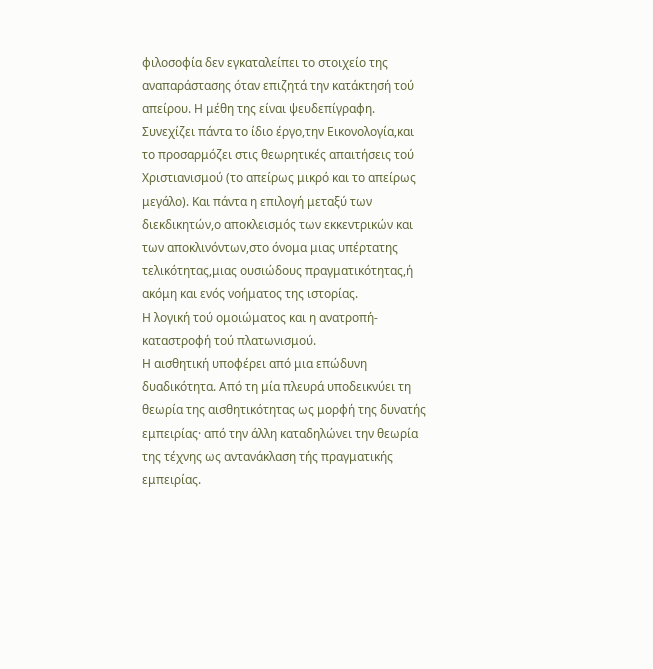φιλοσοφία δεν εγκαταλείπει το στοιχείο της αναπαράστασης όταν επιζητά την κατάκτησή τού απείρου. Η μέθη της είναι ψευδεπίγραφη. Συνεχίζει πάντα το ίδιο έργο,την Εικονολογία,και το προσαρμόζει στις θεωρητικές απαιτήσεις τού Χριστιανισμού (το απείρως μικρό και το απείρως μεγάλο). Και πάντα η επιλογή μεταξύ των διεκδικητών,ο αποκλεισμός των εκκεντρικών και των αποκλινόντων,στο όνομα μιας υπέρτατης τελικότητας,μιας ουσιώδους πραγματικότητας,ή ακόμη και ενός νοήματος της ιστορίας.
Η λογική τού ομοιώματος και η ανατροπή-καταστροφή τού πλατωνισμού.
Η αισθητική υποφέρει από μια επώδυνη δυαδικότητα. Από τη μία πλευρά υποδεικνύει τη θεωρία της αισθητικότητας ως μορφή της δυνατής εμπειρίας· από την άλλη καταδηλώνει την θεωρία της τέχνης ως αντανάκλαση τής πραγματικής εμπειρίας.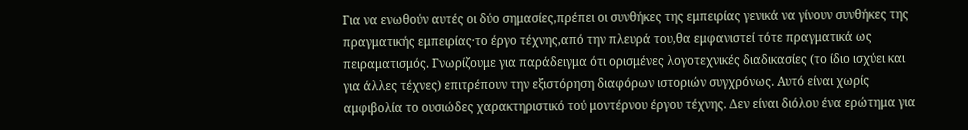Για να ενωθούν αυτές οι δύο σημασίες,πρέπει οι συνθήκες της εμπειρίας γενικά να γίνουν συνθήκες της πραγματικής εμπειρίας·το έργο τέχνης,από την πλευρά του,θα εμφανιστεί τότε πραγματικά ως πειραματισμός. Γνωρίζουμε για παράδειγμα ότι ορισμένες λογοτεχνικές διαδικασίες (το ίδιο ισχύει και για άλλες τέχνες) επιτρέπουν την εξιστόρηση διαφόρων ιστοριών συγχρόνως. Αυτό είναι χωρίς αμφιβολία το ουσιώδες χαρακτηριστικό τού μοντέρνου έργου τέχνης. Δεν είναι διόλου ένα ερώτημα για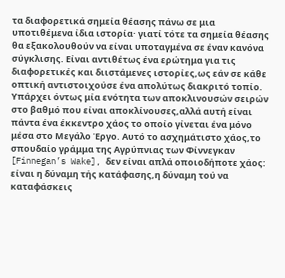τα διαφορετικά σημεία θέασης πάνω σε μια υποτιθέμενα ίδια ιστορία· γιατί τότε τα σημεία θέασης θα εξακολουθούν να είναι υποταγμένα σε έναν κανόνα σύγκλισης. Είναι αντιθέτως ένα ερώτημα για τις διαφορετικές και διιστάμενες ιστορίες,ως εάν σε κάθε οπτική αντιστοιχούσε ένα απολύτως διακριτό τοπίο. Υπάρχει όντως μία ενότητα των αποκλινουσών σειρών στο βαθμό που είναι αποκλίνουσες,αλλά αυτή είναι πάντα ένα έκκεντρο χάος το οποίο γίνεται ένα μόνο μέσα στο Μεγάλο Έργο. Αυτό το ασχημάτιστο χάος,το σπουδαίο γράμμα της Αγρύπνιας των Φίννεγκαν [Finnegan’s Wake], δεν είναι απλά οποιοδήποτε χάος: είναι η δύναμη τής κατάφασης,η δύναμη τού να καταφάσκεις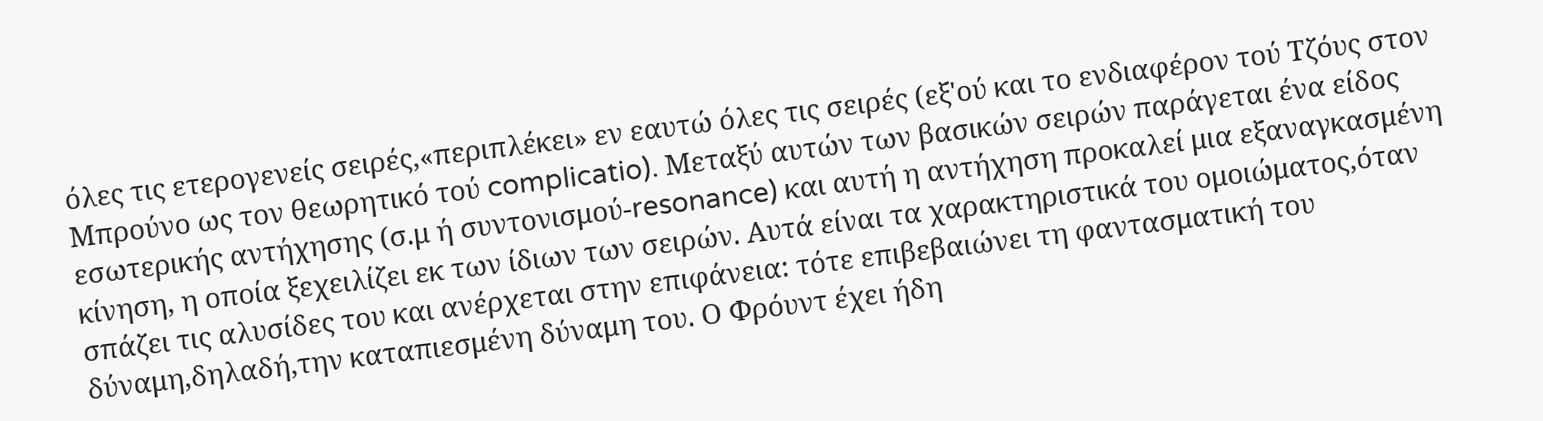όλες τις ετερογενείς σειρές,«περιπλέκει» εν εαυτώ όλες τις σειρές (εξ'ού και το ενδιαφέρον τού Τζόυς στον Μπρούνο ως τον θεωρητικό τού complicatio). Μεταξύ αυτών των βασικών σειρών παράγεται ένα είδος εσωτερικής αντήχησης (σ.μ ή συντονισμού-resonance) και αυτή η αντήχηση προκαλεί μια εξαναγκασμένη κίνηση, η οποία ξεχειλίζει εκ των ίδιων των σειρών. Αυτά είναι τα χαρακτηριστικά του ομοιώματος,όταν σπάζει τις αλυσίδες του και ανέρχεται στην επιφάνεια: τότε επιβεβαιώνει τη φαντασματική του δύναμη,δηλαδή,την καταπιεσμένη δύναμη του. Ο Φρόυντ έχει ήδη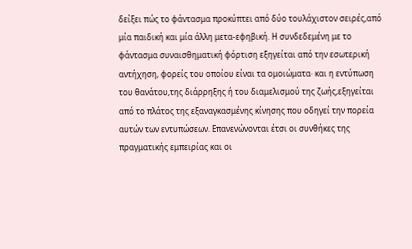δείξει πώς το φάντασμα προκύπτει από δύο τουλάχιστον σειρές,από μία παιδική και μία άλλη μετα-εφηβική. Η συνδεδεμένη με το φάντασμα συναισθηματική φόρτιση εξηγείται από την εσωτερική αντήχηση, φορείς του οποίου είναι τα ομοιώματα· και η εντύπωση του θανάτου,της διάρρηξης ή του διαμελισμού της ζωής,εξηγείται από το πλάτος της εξαναγκασμένης κίνησης που οδηγεί την πορεία αυτών των εντυπώσεων. Επανενώνονται έτσι οι συνθήκες της πραγματικής εμπειρίας και οι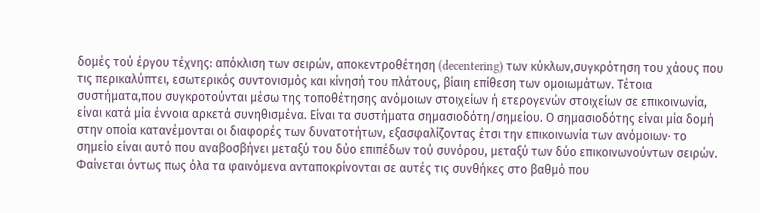δομές τού έργου τέχνης: απόκλιση των σειρών, αποκεντροθέτηση (decentering) των κύκλων,συγκρότηση του χάους που τις περικαλύπτει, εσωτερικός συντονισμός και κίνησή του πλάτους, βίαιη επίθεση των ομοιωμάτων. Τέτοια συστήματα,που συγκροτούνται μέσω της τοποθέτησης ανόμοιων στοιχείων ή ετερογενών στοιχείων σε επικοινωνία, είναι κατά μία έννοια αρκετά συνηθισμένα. Είναι τα συστήματα σημασιοδότη/σημείου. Ο σημασιοδότης είναι μία δομή στην οποία κατανέμονται οι διαφορές των δυνατοτήτων, εξασφαλίζοντας έτσι την επικοινωνία των ανόμοιων· το σημείο είναι αυτό που αναβοσβήνει μεταξύ του δύο επιπέδων τού συνόρου, μεταξύ των δύο επικοινωνούντων σειρών. Φαίνεται όντως πως όλα τα φαινόμενα ανταποκρίνονται σε αυτές τις συνθήκες στο βαθμό που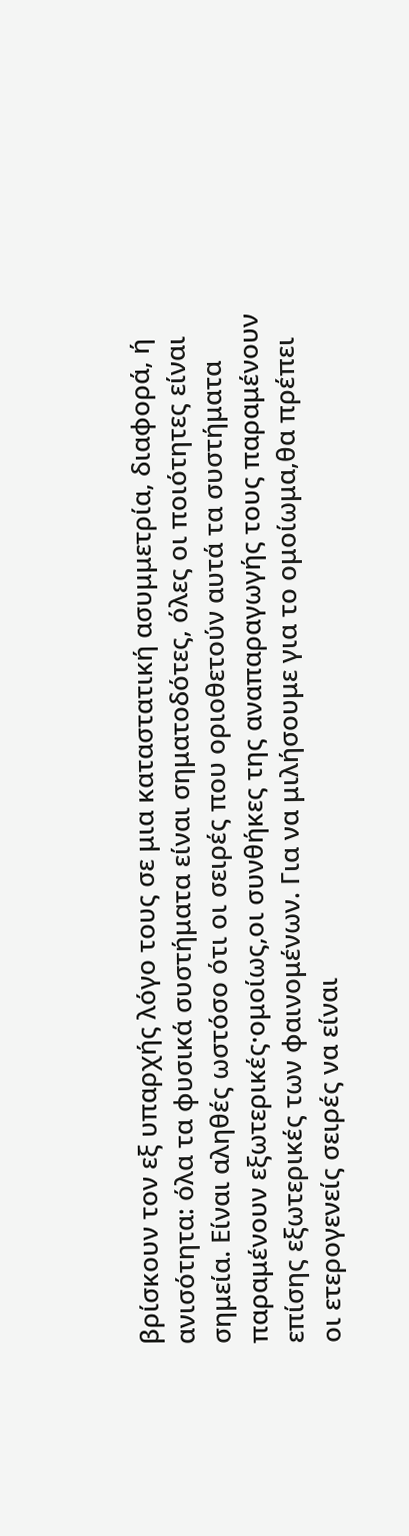βρίσκουν τον εξ υπαρχής λόγο τους σε μια καταστατική ασυμμετρία, διαφορά, ή ανισότητα: όλα τα φυσικά συστήματα είναι σηματοδότες, όλες οι ποιότητες είναι σημεία. Είναι αληθές ωστόσο ότι οι σειρές που οριοθετούν αυτά τα συστήματα παραμένουν εξωτερικές·ομοίως,οι συνθήκες της αναπαραγωγής τους παραμένουν επίσης εξωτερικές των φαινομένων. Για να μιλήσουμε για το ομοίωμα,θα πρέπει οι ετερογενείς σειρές να είναι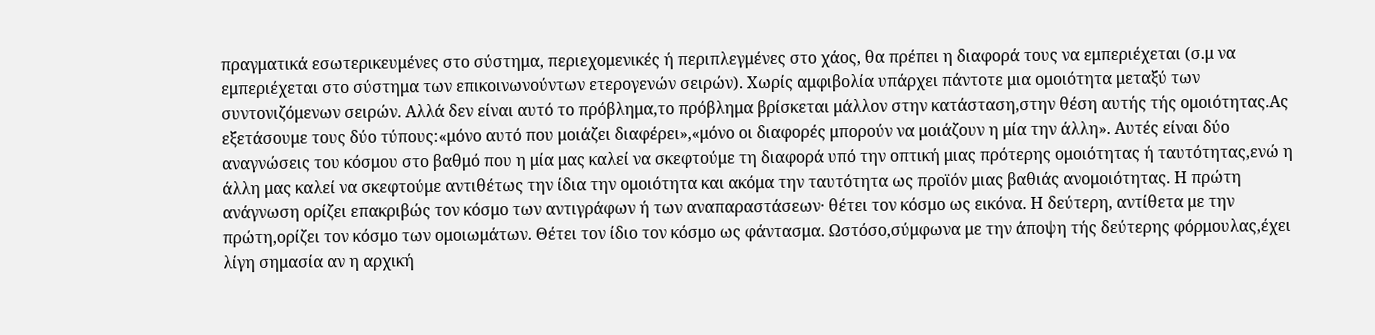πραγματικά εσωτερικευμένες στο σύστημα, περιεχομενικές ή περιπλεγμένες στο χάος, θα πρέπει η διαφορά τους να εμπεριέχεται (σ.μ να εμπεριέχεται στο σύστημα των επικοινωνούντων ετερογενών σειρών). Χωρίς αμφιβολία υπάρχει πάντοτε μια ομοιότητα μεταξύ των συντονιζόμενων σειρών. Αλλά δεν είναι αυτό το πρόβλημα,το πρόβλημα βρίσκεται μάλλον στην κατάσταση,στην θέση αυτής τής ομοιότητας.Ας εξετάσουμε τους δύο τύπους:«μόνο αυτό που μοιάζει διαφέρει»,«μόνο οι διαφορές μπορούν να μοιάζουν η μία την άλλη». Αυτές είναι δύο αναγνώσεις του κόσμου στο βαθμό που η μία μας καλεί να σκεφτούμε τη διαφορά υπό την οπτική μιας πρότερης ομοιότητας ή ταυτότητας,ενώ η άλλη μας καλεί να σκεφτούμε αντιθέτως την ίδια την ομοιότητα και ακόμα την ταυτότητα ως προϊόν μιας βαθιάς ανομοιότητας. Η πρώτη ανάγνωση ορίζει επακριβώς τον κόσμο των αντιγράφων ή των αναπαραστάσεων· θέτει τον κόσμο ως εικόνα. Η δεύτερη, αντίθετα με την πρώτη,ορίζει τον κόσμο των ομοιωμάτων. Θέτει τον ίδιο τον κόσμο ως φάντασμα. Ωστόσο,σύμφωνα με την άποψη τής δεύτερης φόρμουλας,έχει λίγη σημασία αν η αρχική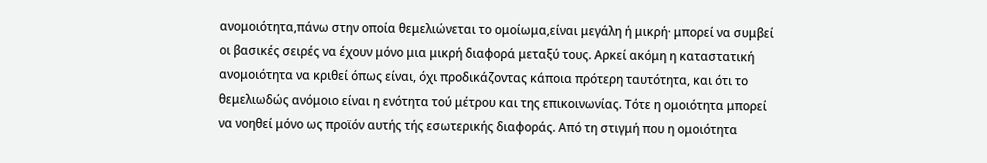ανομοιότητα,πάνω στην οποία θεμελιώνεται το ομοίωμα,είναι μεγάλη ή μικρή· μπορεί να συμβεί οι βασικές σειρές να έχουν μόνο μια μικρή διαφορά μεταξύ τους. Αρκεί ακόμη η καταστατική ανομοιότητα να κριθεί όπως είναι, όχι προδικάζοντας κάποια πρότερη ταυτότητα, και ότι το θεμελιωδώς ανόμοιο είναι η ενότητα τού μέτρου και της επικοινωνίας. Τότε η ομοιότητα μπορεί να νοηθεί μόνο ως προϊόν αυτής τής εσωτερικής διαφοράς. Από τη στιγμή που η ομοιότητα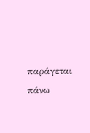παράγεται πάνω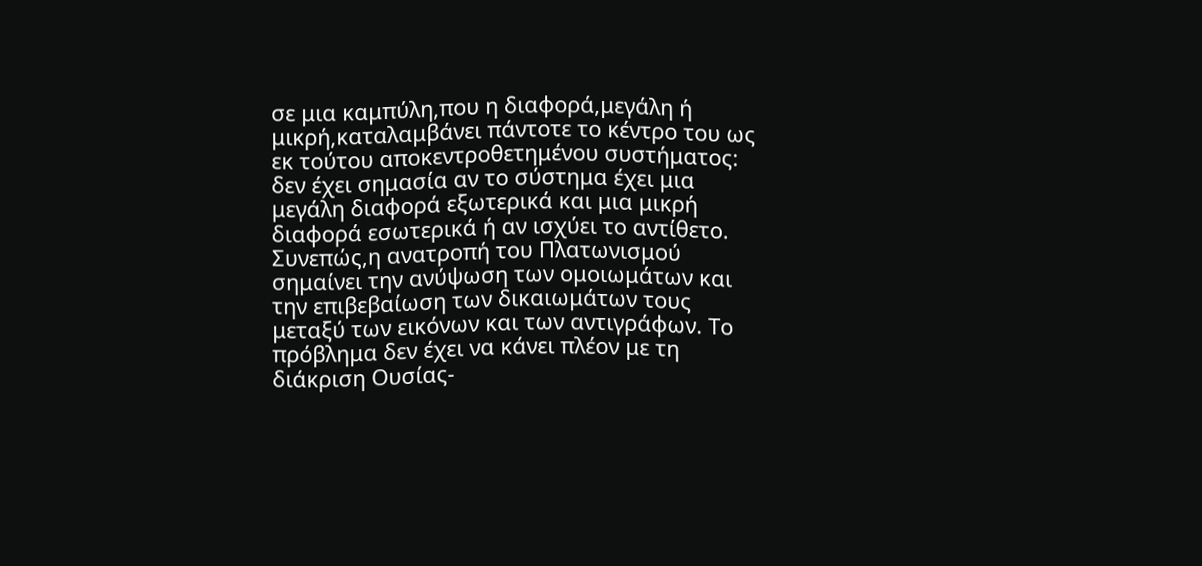σε μια καμπύλη,που η διαφορά,μεγάλη ή μικρή,καταλαμβάνει πάντοτε το κέντρο του ως εκ τούτου αποκεντροθετημένου συστήματος: δεν έχει σημασία αν το σύστημα έχει μια μεγάλη διαφορά εξωτερικά και μια μικρή διαφορά εσωτερικά ή αν ισχύει το αντίθετο. Συνεπώς,η ανατροπή του Πλατωνισμού σημαίνει την ανύψωση των ομοιωμάτων και την επιβεβαίωση των δικαιωμάτων τους μεταξύ των εικόνων και των αντιγράφων. Το πρόβλημα δεν έχει να κάνει πλέον με τη διάκριση Ουσίας-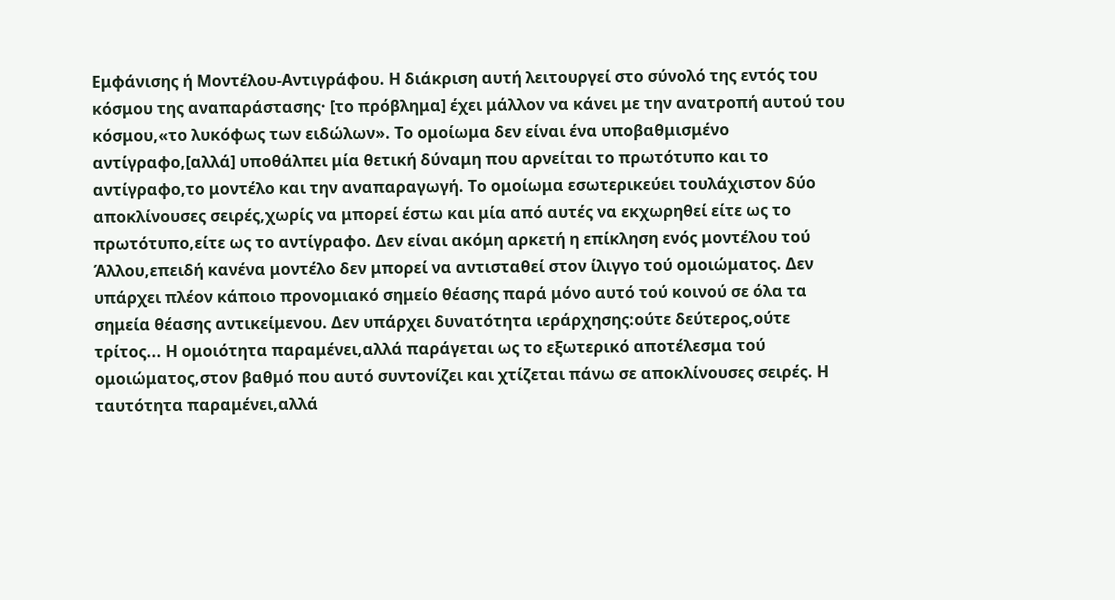Εμφάνισης ή Μοντέλου-Αντιγράφου. Η διάκριση αυτή λειτουργεί στο σύνολό της εντός του κόσμου της αναπαράστασης· [το πρόβλημα] έχει μάλλον να κάνει με την ανατροπή αυτού του κόσμου,«το λυκόφως των ειδώλων». Το ομοίωμα δεν είναι ένα υποβαθμισμένο αντίγραφο,[αλλά] υποθάλπει μία θετική δύναμη που αρνείται το πρωτότυπο και το αντίγραφο,το μοντέλο και την αναπαραγωγή. Το ομοίωμα εσωτερικεύει τουλάχιστον δύο αποκλίνουσες σειρές,χωρίς να μπορεί έστω και μία από αυτές να εκχωρηθεί είτε ως το πρωτότυπο,είτε ως το αντίγραφο. Δεν είναι ακόμη αρκετή η επίκληση ενός μοντέλου τού Άλλου,επειδή κανένα μοντέλο δεν μπορεί να αντισταθεί στον ίλιγγο τού ομοιώματος. Δεν υπάρχει πλέον κάποιο προνομιακό σημείο θέασης παρά μόνο αυτό τού κοινού σε όλα τα σημεία θέασης αντικείμενου. Δεν υπάρχει δυνατότητα ιεράρχησης:ούτε δεύτερος,ούτε τρίτος... Η ομοιότητα παραμένει,αλλά παράγεται ως το εξωτερικό αποτέλεσμα τού ομοιώματος,στον βαθμό που αυτό συντονίζει και χτίζεται πάνω σε αποκλίνουσες σειρές. Η ταυτότητα παραμένει,αλλά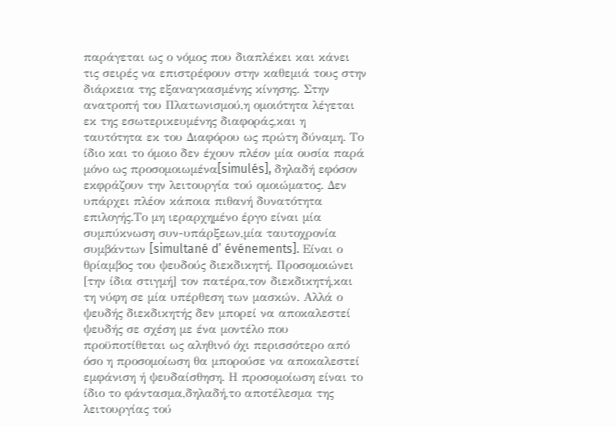παράγεται ως ο νόμος που διαπλέκει και κάνει τις σειρές να επιστρέφουν στην καθεμιά τους στην διάρκεια της εξαναγκασμένης κίνησης. Στην ανατροπή του Πλατωνισμού,η ομοιότητα λέγεται εκ της εσωτερικευμένης διαφοράς,και η ταυτότητα εκ του Διαφόρου ως πρώτη δύναμη. Το ίδιο και το όμοιο δεν έχουν πλέον μία ουσία παρά μόνο ως προσομοιωμένα[simulés], δηλαδή εφόσον εκφράζουν την λειτουργία τού ομοιώματος. Δεν υπάρχει πλέον κάποια πιθανή δυνατότητα επιλογής.Το μη ιεραρχημένο έργο είναι μία συμπύκνωση συν-υπάρξεων,μία ταυτοχρονία συμβάντων [simultané d’ événements]. Είναι ο θρίαμβος του ψευδούς διεκδικητή. Προσομοιώνει [την ίδια στιγμή] τον πατέρα,τον διεκδικητή,και τη νύφη σε μία υπέρθεση των μασκών. Αλλά ο ψευδής διεκδικητής δεν μπορεί να αποκαλεστεί ψευδής σε σχέση με ένα μοντέλο που προϋποτίθεται ως αληθινό όχι περισσότερο από όσο η προσομοίωση θα μπορούσε να αποκαλεστεί εμφάνιση ή ψευδαίσθηση. Η προσομοίωση είναι το ίδιο το φάντασμα,δηλαδή,το αποτέλεσμα της λειτουργίας τού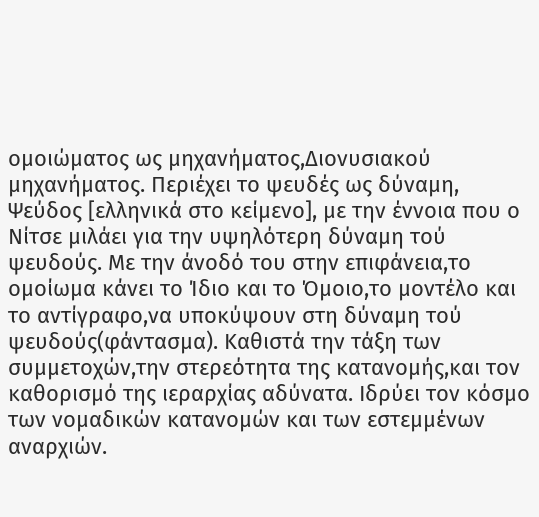ομοιώματος ως μηχανήματος,Διονυσιακού μηχανήματος. Περιέχει το ψευδές ως δύναμη, Ψεύδος [ελληνικά στο κείμενο], με την έννοια που ο Νίτσε μιλάει για την υψηλότερη δύναμη τού ψευδούς. Με την άνοδό του στην επιφάνεια,το ομοίωμα κάνει το Ίδιο και το Όμοιο,το μοντέλο και το αντίγραφο,να υποκύψουν στη δύναμη τού ψευδούς(φάντασμα). Καθιστά την τάξη των συμμετοχών,την στερεότητα της κατανομής,και τον καθορισμό της ιεραρχίας αδύνατα. Ιδρύει τον κόσμο των νομαδικών κατανομών και των εστεμμένων αναρχιών.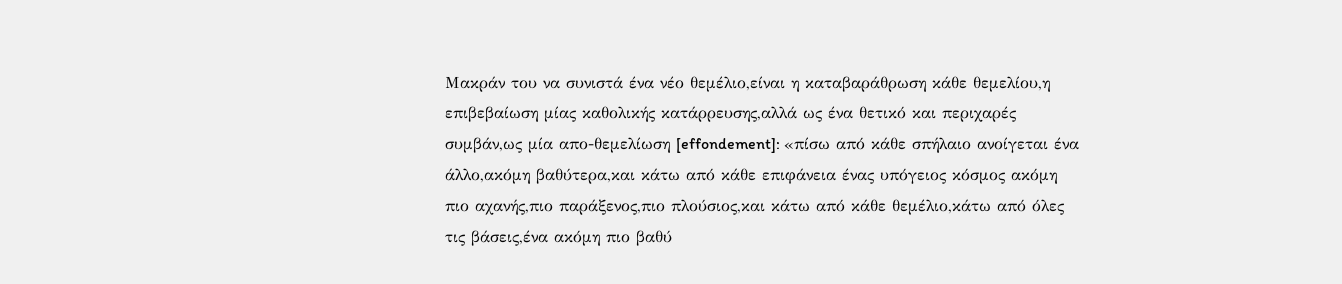Μακράν του να συνιστά ένα νέο θεμέλιο,είναι η καταβαράθρωση κάθε θεμελίου,η επιβεβαίωση μίας καθολικής κατάρρευσης,αλλά ως ένα θετικό και περιχαρές συμβάν,ως μία απο-θεμελίωση [effondement]: «πίσω από κάθε σπήλαιο ανοίγεται ένα άλλο,ακόμη βαθύτερα,και κάτω από κάθε επιφάνεια ένας υπόγειος κόσμος ακόμη πιο αχανής,πιο παράξενος,πιο πλούσιος,και κάτω από κάθε θεμέλιο,κάτω από όλες τις βάσεις,ένα ακόμη πιο βαθύ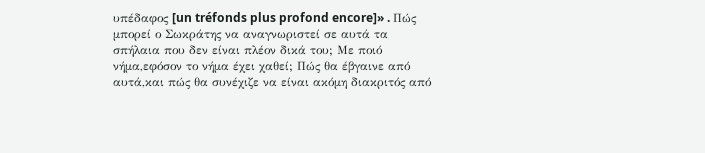υπέδαφος [un tréfonds plus profond encore]» . Πώς μπορεί ο Σωκράτης να αναγνωριστεί σε αυτά τα σπήλαια που δεν είναι πλέον δικά του; Με ποιό νήμα,εφόσον το νήμα έχει χαθεί; Πώς θα έβγαινε από αυτά,και πώς θα συνέχιζε να είναι ακόμη διακριτός από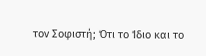τον Σοφιστή; Ότι το Ίδιο και το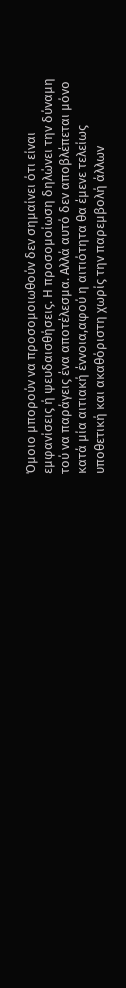Όμοιο μπορούν να προσομοιωθούν δεν σημαίνει ότι είναι εμφανίσεις ή ψευδαισθήσεις. Η προσομοίωση δηλώνει την δύναμη τού να παράγεις ένα αποτέλεσμα. Αλλά αυτό δεν αποβλέπεται μόνο κατά μία αιτιακή έννοια,αφού η αιτιότητα θα έμενε τελείως υποθετική και ακαθόριστη χωρίς την παρεμβολή άλλων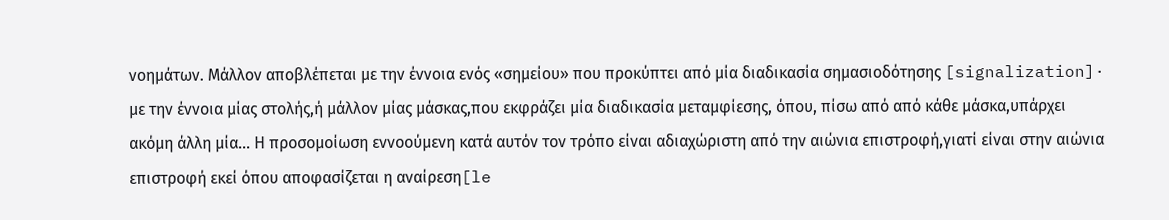νοημάτων. Μάλλον αποβλέπεται με την έννοια ενός «σημείου» που προκύπτει από μία διαδικασία σημασιοδότησης [signalization]· με την έννοια μίας στολής,ή μάλλον μίας μάσκας,που εκφράζει μία διαδικασία μεταμφίεσης, όπου, πίσω από από κάθε μάσκα,υπάρχει ακόμη άλλη μία... Η προσομοίωση εννοούμενη κατά αυτόν τον τρόπο είναι αδιαχώριστη από την αιώνια επιστροφή,γιατί είναι στην αιώνια επιστροφή εκεί όπου αποφασίζεται η αναίρεση[le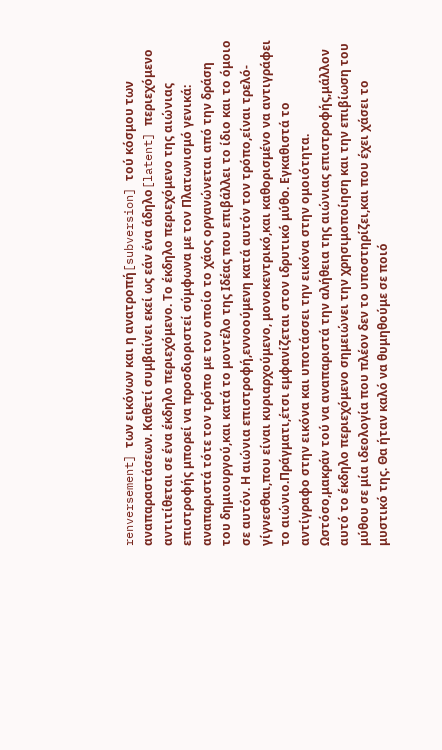renversement] των εικόνων και η ανατροπή[subversion] τού κόσμου των αναπαραστάσεων. Καθετί συμβαίνει εκεί ως εάν ένα άδηλο[latent] περιεχόμενο αντιτίθεται σε ένα έκδηλο περιεχόμενο. Το έκδηλο περιεχόμενο της αιώνιας επιστροφής μπορεί να προσδιοριστεί σύμφωνα με τον Πλατωνισμό γενικά: αναπαριστά τότε τον τρόπο με τον οποίο το χάος οργανώνεται από την δράση του δημιουργού,και κατά το μοντέλο της Ιδέας που επιβάλλει το ίδιο και το όμοιο σε αυτόν. Η αιώνια επιστροφή,εννοούμενη κατά αυτόν τον τρόπο,είναι τρελό-γίγνεσθαι,που είναι κυριαρχούμενο, μονοκεντρικό,και καθορισμένο να αντιγράφει το αιώνιο.Πράγματι,έτσι εμφανίζεται στον ιδρυτικό μύθο. Εγκαθιστά το αντίγραφο στην εικόνα και υποτάσσει την εικόνα στην ομοιότητα. Ωστόσο,μακράν τού να αναπαριστά την αλήθεια της αιώνιας επιστροφής,μάλλον αυτό το έκδηλο περιεχόμενο σημειώνει την χρησιμοποίηση και την επιβίωση του μύθου σε μία ιδεολογία που πλέον δεν το υποστηρίζει,και που έχει χάσει το μυστικό της. Θα ήταν καλό να θυμηθούμε σε ποιό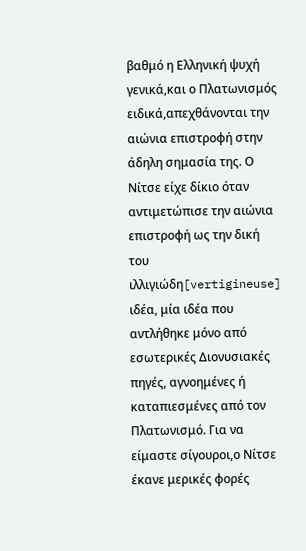βαθμό η Ελληνική ψυχή γενικά,και ο Πλατωνισμός ειδικά,απεχθάνονται την αιώνια επιστροφή στην άδηλη σημασία της. Ο Νίτσε είχε δίκιο όταν αντιμετώπισε την αιώνια επιστροφή ως την δική του ιλλιγιώδη[vertigineuse] ιδέα, μία ιδέα που αντλήθηκε μόνο από εσωτερικές Διονυσιακές πηγές, αγνοημένες ή καταπιεσμένες από τον Πλατωνισμό. Για να είμαστε σίγουροι,ο Νίτσε έκανε μερικές φορές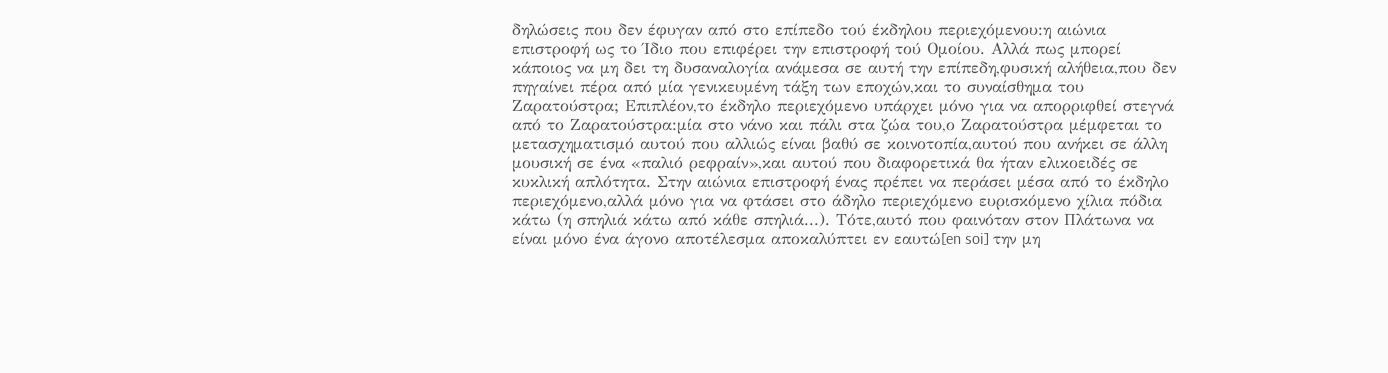δηλώσεις που δεν έφυγαν από στο επίπεδο τού έκδηλου περιεχόμενου:η αιώνια επιστροφή ως το Ίδιο που επιφέρει την επιστροφή τού Ομοίου. Αλλά πως μπορεί κάποιος να μη δει τη δυσαναλογία ανάμεσα σε αυτή την επίπεδη,φυσική αλήθεια,που δεν πηγαίνει πέρα από μία γενικευμένη τάξη των εποχών,και το συναίσθημα του Ζαρατούστρα; Επιπλέον,το έκδηλο περιεχόμενο υπάρχει μόνο για να απορριφθεί στεγνά από το Ζαρατούστρα:μία στο νάνο και πάλι στα ζώα του,ο Ζαρατούστρα μέμφεται το μετασχηματισμό αυτού που αλλιώς είναι βαθύ σε κοινοτοπία,αυτού που ανήκει σε άλλη μουσική σε ένα «παλιό ρεφραίν»,και αυτού που διαφορετικά θα ήταν ελικοειδές σε κυκλική απλότητα. Στην αιώνια επιστροφή ένας πρέπει να περάσει μέσα από το έκδηλο περιεχόμενο,αλλά μόνο για να φτάσει στο άδηλο περιεχόμενο ευρισκόμενο χίλια πόδια κάτω (η σπηλιά κάτω από κάθε σπηλιά...). Τότε,αυτό που φαινόταν στον Πλάτωνα να είναι μόνο ένα άγονο αποτέλεσμα αποκαλύπτει εν εαυτώ[en soi] την μη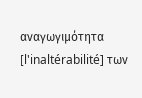αναγωγιμότητα [l'inaltérabilité] των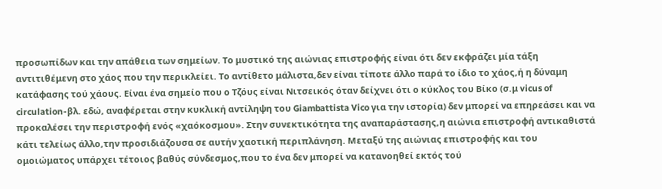προσωπίδων και την απάθεια των σημείων. Το μυστικό της αιώνιας επιστροφής είναι ότι δεν εκφράζει μία τάξη αντιτιθέμενη στο χάος που την περικλείει. Το αντίθετο μάλιστα,δεν είναι τίποτε άλλο παρά το ίδιο το χάος,ή η δύναμη κατάφασης τού χάους. Είναι ένα σημείο που ο Τζόυς είναι Νιτσεικός όταν δείχνει ότι ο κύκλος του Βίκο (σ.μ vicus of circulation-βλ. εδώ, αναφέρεται στην κυκλική αντίληψη του Giambattista Vico για την ιστορία) δεν μπορεί να επηρεάσει και να προκαλέσει την περιστροφή ενός «χαόκοσμου». Στην συνεκτικότητα της αναπαράστασης,η αιώνια επιστροφή αντικαθιστά κάτι τελείως άλλο,την προσιδιάζουσα σε αυτήν χαοτική περιπλάνηση. Μεταξύ της αιώνιας επιστροφής και του ομοιώματος υπάρχει τέτοιος βαθύς σύνδεσμος,που το ένα δεν μπορεί να κατανοηθεί εκτός τού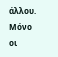άλλου. Μόνο οι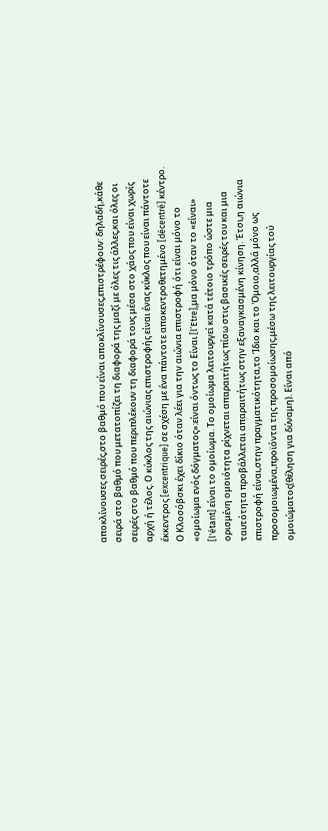αποκλίνουσες σειρές,στο βαθμό που είναι αποκλίνουσες,επιστρέφουν: δηλαδή,κάθε σειρά στο βαθμό που μετατοπίζει τη διαφορά της μαζί με όλες τις άλλες,και όλες οι σειρές στο βαθμό που περιπλέκουν τη διαφορά τους μέσα στο χάος που είναι χωρίς αρχή ή τέλος. Ο κύκλος της αιώνιας επιστροφής είναι ένας κύκλος που είναι πάντοτε έκκεντρος [excentrique] σε σχέση με ένα πάντοτε αποκεντροθετημένο [décentré] κέντρο. Ο Κλοσόβσκι έχει δίκιο όταν λέει για την αιώνια επιστροφή ότι είναι μόνο το «ομοίωμα ενός δόγματος»:είναι όντως το Είναι [l’Etre],μα μόνο όταν το «είναι» [l'étant] είναι το ομοίωμα. Το ομοίωμα λειτουργεί κατά τέτοιο τρόπο ώστε μια ορισμένη ομοιότητα ρίχνεται απαραιτήτως πίσω στις βασικές σειρές του και μια ταυτότητα προβάλλεται απαραιτήτως στην εξαναγκασμένη κίνηση. Έτσι,η αιώνια επιστροφή είναι,στην πραγματικότητα,το Ίδιο και το Όμοιο,αλλά μόνο ως προσομοιωμένα,προϊόντα της προσομοίωσης,μέσω της λειτουργίας τού ομοιώματος(θέληση για δύναμη). Είναι από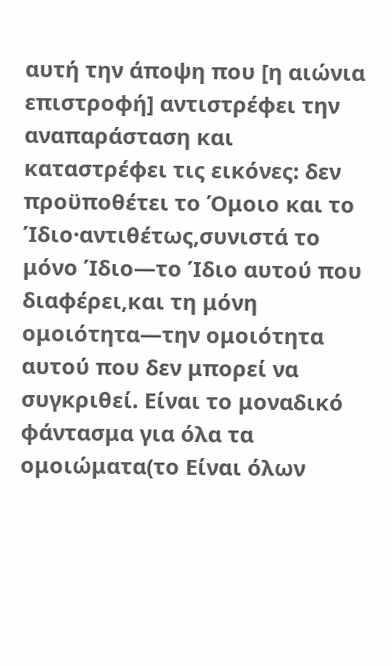αυτή την άποψη που [η αιώνια επιστροφή] αντιστρέφει την αναπαράσταση και καταστρέφει τις εικόνες: δεν προϋποθέτει το Όμοιο και το Ίδιο·αντιθέτως,συνιστά το μόνο Ίδιο—το Ίδιο αυτού που διαφέρει,και τη μόνη ομοιότητα—την ομοιότητα αυτού που δεν μπορεί να συγκριθεί. Είναι το μοναδικό φάντασμα για όλα τα ομοιώματα(το Είναι όλων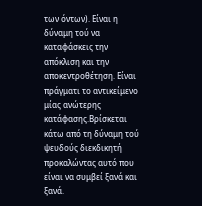των όντων). Είναι η δύναμη τού να καταφάσκεις την απόκλιση και την αποκεντροθέτηση. Είναι πράγματι το αντικείμενο μίας ανώτερης κατάφασης.Βρίσκεται κάτω από τη δύναμη τού ψευδούς διεκδικητή προκαλώντας αυτό που είναι να συμβεί ξανά και ξανά.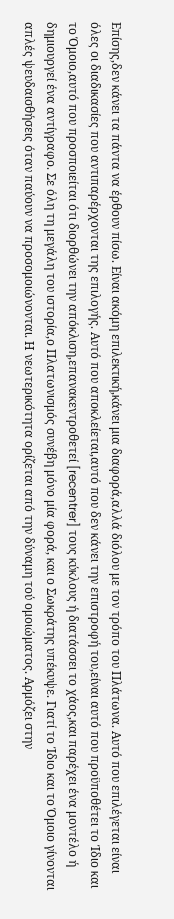Επίσης,δεν κάνει τα πάντα να έρθουν πίσω. Είναι ακόμη επιλεκτική,κάνει μια διαφορά,αλλά διόλου με τον τρόπο του Πλάτωνα. Αυτό που επιλέγεται είναι όλες οι διαδικασίες που αντιπαρέρχονται της επιλογής. Αυτό που αποκλείεται,αυτό που δεν κάνει την επιστροφή του,είναι αυτό που προϋποθέτει το Ίδιο και το Όμοιο,αυτό που προσποιείται ότι διορθώνει την απόκλιση,επανακεντροθετεί [recentrer] τους κύκλους ή διατάσσει το χάος,και παρέχει ένα μοντέλο ή δημιουργεί ένα αντίγραφο. Σε όλη τη μεγάλη του ιστορία,ο Πλατωνισμός συνέβη μόνο μία φορά, και ο Σωκράτης υπέκυψε. Γιατί το Ίδιο και το Όμοιο γίνονται απλές ψευδαισθήσεις όταν παύουν να προσομοιώνονται. Η νεωτερικότητα ορίζεται από την δύναμη τού ομοιώματος. Αρμόζει στην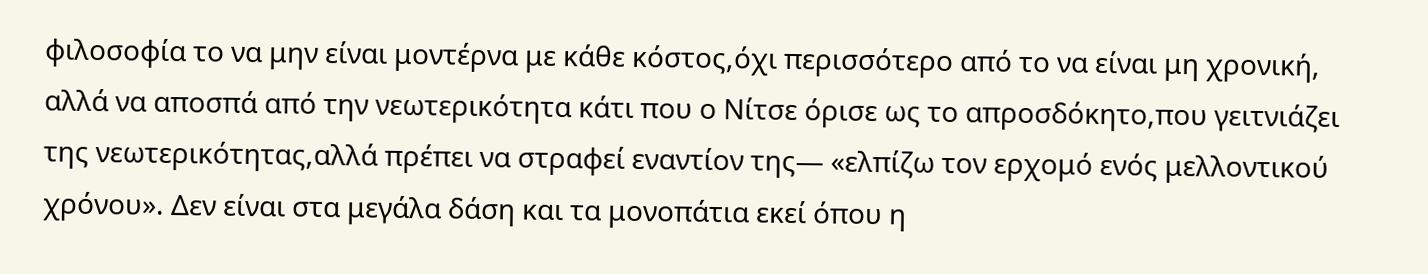φιλοσοφία το να μην είναι μοντέρνα με κάθε κόστος,όχι περισσότερο από το να είναι μη χρονική, αλλά να αποσπά από την νεωτερικότητα κάτι που ο Νίτσε όρισε ως το απροσδόκητο,που γειτνιάζει της νεωτερικότητας,αλλά πρέπει να στραφεί εναντίον της— «ελπίζω τον ερχομό ενός μελλοντικού χρόνου». Δεν είναι στα μεγάλα δάση και τα μονοπάτια εκεί όπου η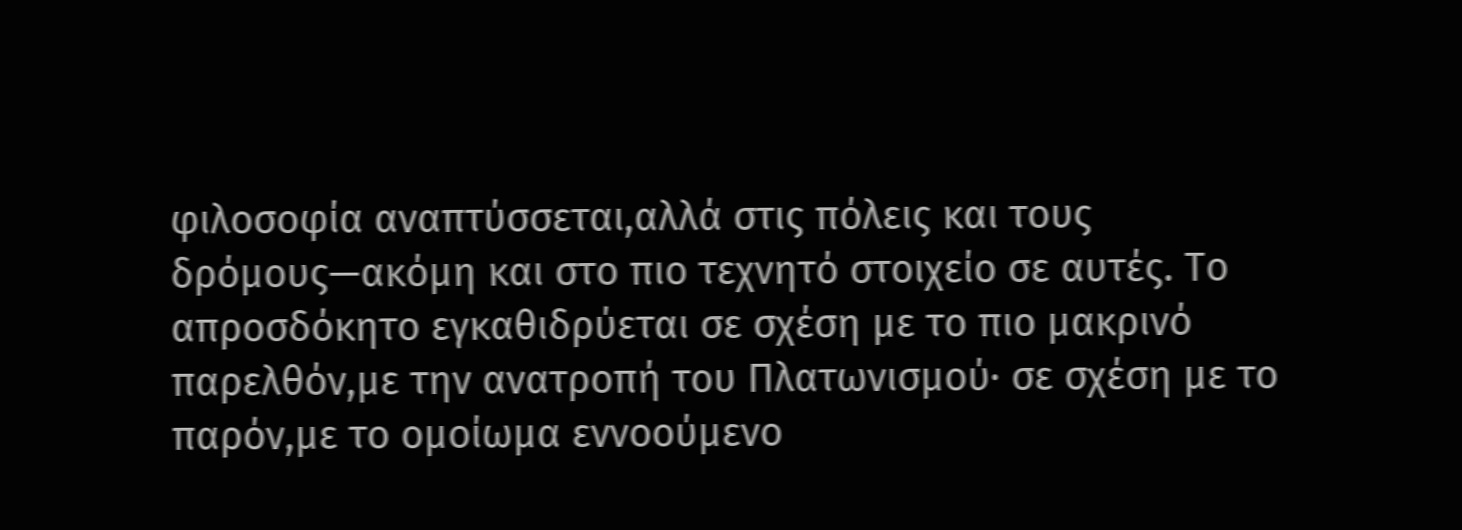φιλοσοφία αναπτύσσεται,αλλά στις πόλεις και τους δρόμους—ακόμη και στο πιο τεχνητό στοιχείο σε αυτές. Το απροσδόκητο εγκαθιδρύεται σε σχέση με το πιο μακρινό παρελθόν,με την ανατροπή του Πλατωνισμού· σε σχέση με το παρόν,με το ομοίωμα εννοούμενο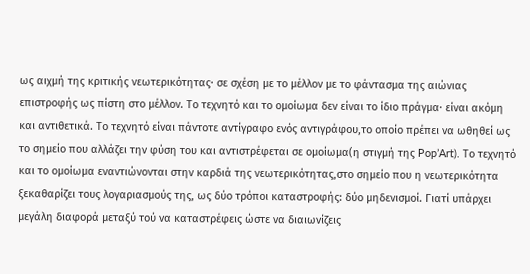ως αιχμή της κριτικής νεωτερικότητας· σε σχέση με το μέλλον με το φάντασμα της αιώνιας επιστροφής ως πίστη στο μέλλον. Το τεχνητό και το ομοίωμα δεν είναι το ίδιο πράγμα· είναι ακόμη και αντιθετικά. Το τεχνητό είναι πάντοτε αντίγραφο ενός αντιγράφου,το οποίο πρέπει να ωθηθεί ως το σημείο που αλλάζει την φύση του και αντιστρέφεται σε ομοίωμα(η στιγμή της Pop’Art). Το τεχνητό και το ομοίωμα εναντιώνονται στην καρδιά της νεωτερικότητας,στο σημείο που η νεωτερικότητα ξεκαθαρίζει τους λογαριασμούς της, ως δύο τρόποι καταστροφής: δύο μηδενισμοί. Γιατί υπάρχει μεγάλη διαφορά μεταξύ τού να καταστρέφεις ώστε να διαιωνίζεις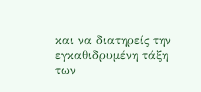και να διατηρείς την εγκαθιδρυμένη τάξη των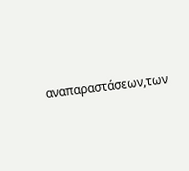αναπαραστάσεων,των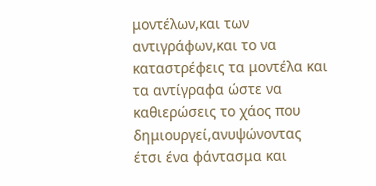μοντέλων,και των αντιγράφων,και το να καταστρέφεις τα μοντέλα και τα αντίγραφα ώστε να καθιερώσεις το χάος που δημιουργεί,ανυψώνοντας έτσι ένα φάντασμα και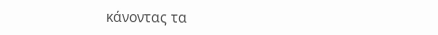κάνοντας τα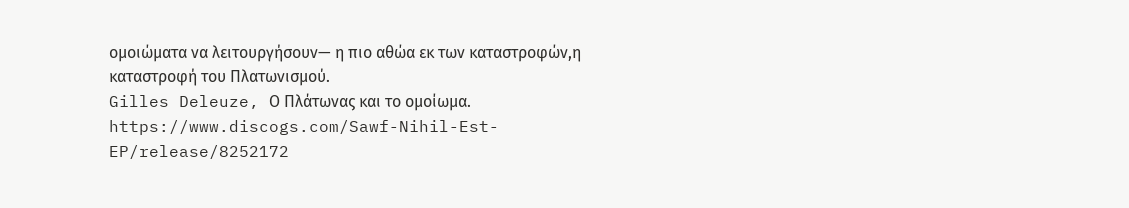ομοιώματα να λειτουργήσουν— η πιο αθώα εκ των καταστροφών,η καταστροφή του Πλατωνισμού.
Gilles Deleuze, Ο Πλάτωνας και το ομοίωμα.
https://www.discogs.com/Sawf-Nihil-Est-EP/release/8252172